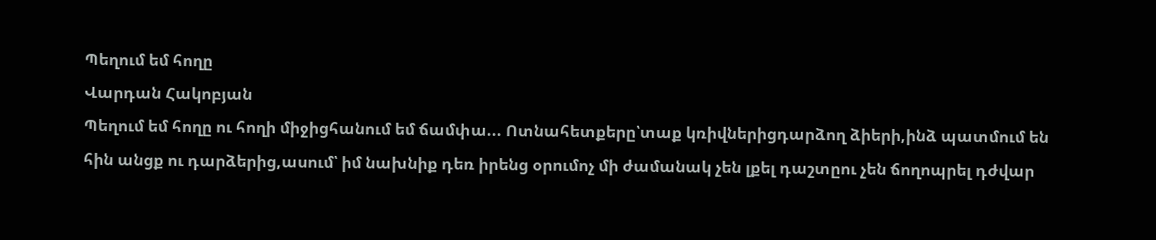Պեղում եմ հողը
Վարդան Հակոբյան
Պեղում եմ հողը ու հողի միջիցհանում եմ ճամփա... Ոտնահետքերը՝տաք կռիվներիցդարձող ձիերի,ինձ պատմում են հին անցք ու դարձերից,ասում՝ իմ նախնիք դեռ իրենց օրումոչ մի ժամանակ չեն լքել դաշտըու չեն ճողոպրել դժվար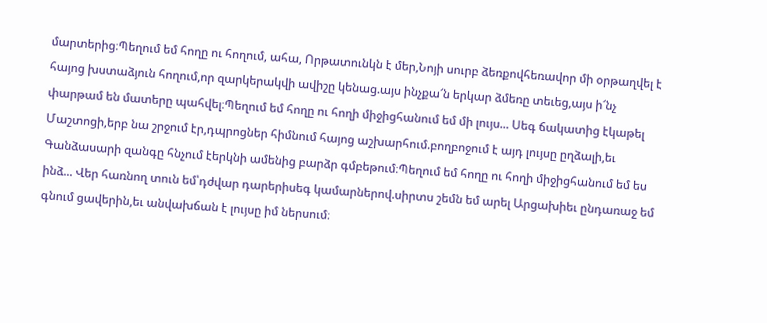մարտերից։Պեղում եմ հողը ու հողում, ահա, Որթատունկն է մեր,Նոյի սուրբ ձեռքովհեռավոր մի օրթաղվել է հայոց խստաձյուն հողում,որ զարկերակվի ավիշը կենաց.այս ինչքա՜ն երկար ձմեռը տեւեց,այս ի՜նչ փարթամ են մատերը պահվել։Պեղում եմ հողը ու հողի միջիցհանում եմ մի լույս... Սեգ ճակատից էկաթել Մաշտոցի,երբ նա շրջում էր,դպրոցներ հիմնում հայոց աշխարհում.բողբոջում է այդ լույսը ըղձալի,եւ Գանձասարի զանգը հնչում էերկնի ամենից բարձր գմբեթում։Պեղում եմ հողը ու հողի միջիցհանում եմ ես ինձ... Վեր հառնող տուն եմ՝դժվար դարերիսեգ կամարներով.սիրտս շեմն եմ արել Արցախիեւ ընդառաջ եմ գնում ցավերին,եւ անվախճան է լույսը իմ ներսում։